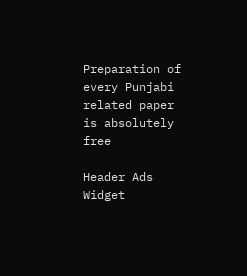Preparation of every Punjabi related paper is absolutely free

Header Ads Widget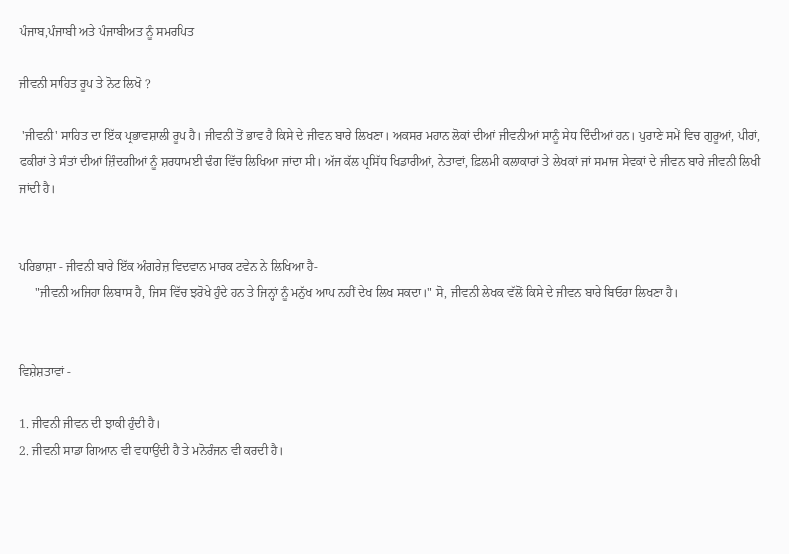ਪੰਜਾਬ,ਪੰਜਾਬੀ ਅਤੇ ਪੰਜਾਬੀਅਤ ਨੂੰ ਸਮਰਪਿਤ

ਜੀਵਨੀ ਸਾਹਿਤ ਰੂਪ ਤੇ ਨੋਟ ਲਿਖੋ ?

 'ਜੀਵਨੀ' ਸਾਹਿਤ ਦਾ ਇੱਕ ਪ੍ਰਭਾਵਸ਼ਾਲੀ ਰੂਪ ਹੈ। ਜੀਵਨੀ ਤੋਂ ਭਾਵ ਹੈ ਕਿਸੇ ਦੇ ਜੀਵਨ ਬਾਰੇ ਲਿਖਣਾ। ਅਕਸਰ ਮਹਾਨ ਲੋਕਾਂ ਦੀਆਂ ਜੀਵਨੀਆਂ ਸਾਨੂੰ ਸੇਧ ਦਿੰਦੀਆਂ ਹਨ। ਪੁਰਾਣੇ ਸਮੇਂ ਵਿਚ ਗੁਰੂਆਂ, ਪੀਰਾਂ, ਫਕੀਰਾਂ ਤੇ ਸੰਤਾਂ ਦੀਆਂ ਜ਼ਿੰਦਗੀਆਂ ਨੂੰ ਸ਼ਰਧਾਮਈ ਢੰਗ ਵਿੱਚ ਲਿਖਿਆ ਜਾਂਦਾ ਸੀ। ਅੱਜ ਕੱਲ ਪ੍ਰਸਿੱਧ ਖਿਡਾਰੀਆਂ, ਨੇਤਾਵਾਂ, ਫ਼ਿਲਮੀ ਕਲਾਕਾਰਾਂ ਤੇ ਲੇਖਕਾਂ ਜਾਂ ਸਮਾਜ ਸੇਵਕਾਂ ਦੇ ਜੀਵਨ ਬਾਰੇ ਜੀਵਨੀ ਲਿਖੀ ਜਾਂਦੀ ਹੈ।


ਪਰਿਭਾਸ਼ਾ - ਜੀਵਨੀ ਬਾਰੇ ਇੱਕ ਅੰਗਰੇਜ਼ ਵਿਦਵਾਨ ਮਾਰਕ ਟਵੇਨ ਨੇ ਲਿਖਿਆ ਹੈ-
     "ਜੀਵਨੀ ਅਜਿਹਾ ਲਿਬਾਸ ਹੈ, ਜਿਸ ਵਿੱਚ ਝਰੋਖੇ ਹੁੰਦੇ ਹਨ ਤੇ ਜਿਨ੍ਹਾਂ ਨੂੰ ਮਨੁੱਖ ਆਪ ਨਹੀਂ ਦੇਖ ਲਿਖ ਸਕਦਾ।" ਸੋ, ਜੀਵਨੀ ਲੇਖਕ ਵੱਲੋਂ ਕਿਸੇ ਦੇ ਜੀਵਨ ਬਾਰੇ ਬਿਓਰਾ ਲਿਖਣਾ ਹੈ।


ਵਿਸ਼ੇਸ਼ਤਾਵਾਂ -

1. ਜੀਵਨੀ ਜੀਵਨ ਦੀ ਝਾਕੀ ਹੁੰਦੀ ਹੈ।
2. ਜੀਵਨੀ ਸਾਡਾ ਗਿਆਨ ਵੀ ਵਧਾਉਂਦੀ ਹੈ ਤੇ ਮਨੋਰੰਜਨ ਵੀ ਕਰਦੀ ਹੈ।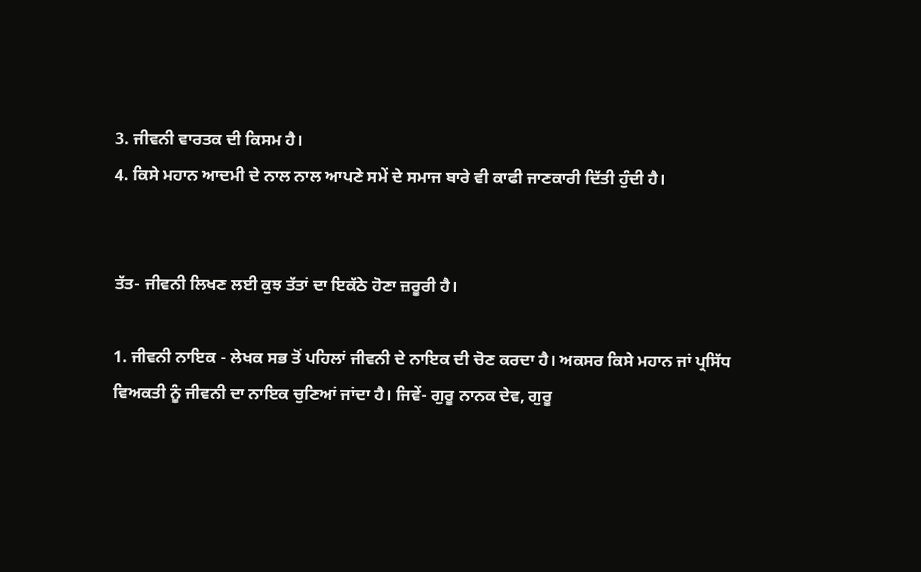3. ਜੀਵਨੀ ਵਾਰਤਕ ਦੀ ਕਿਸਮ ਹੈ।
4. ਕਿਸੇ ਮਹਾਨ ਆਦਮੀ ਦੇ ਨਾਲ ਨਾਲ ਆਪਣੇ ਸਮੇਂ ਦੇ ਸਮਾਜ ਬਾਰੇ ਵੀ ਕਾਫੀ ਜਾਣਕਾਰੀ ਦਿੱਤੀ ਹੁੰਦੀ ਹੈ।


ਤੱਤ- ਜੀਵਨੀ ਲਿਖਣ ਲਈ ਕੁਝ ਤੱਤਾਂ ਦਾ ਇਕੱਠੇ ਹੋਣਾ ਜ਼ਰੂਰੀ ਹੈ।

1. ਜੀਵਨੀ ਨਾਇਕ - ਲੇਖਕ ਸਭ ਤੋਂ ਪਹਿਲਾਂ ਜੀਵਨੀ ਦੇ ਨਾਇਕ ਦੀ ਚੋਣ ਕਰਦਾ ਹੈ। ਅਕਸਰ ਕਿਸੇ ਮਹਾਨ ਜਾਂ ਪ੍ਰਸਿੱਧ ਵਿਅਕਤੀ ਨੂੰ ਜੀਵਨੀ ਦਾ ਨਾਇਕ ਚੁਣਿਆਂ ਜਾਂਦਾ ਹੈ। ਜਿਵੇਂ- ਗੁਰੂ ਨਾਨਕ ਦੇਵ, ਗੁਰੂ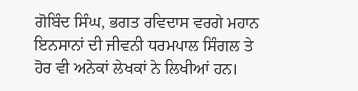ਗੋਬਿੰਦ ਸਿੰਘ, ਭਗਤ ਰਵਿਦਾਸ ਵਰਗੇ ਮਹਾਨ ਇਨਸਾਨਾਂ ਦੀ ਜੀਵਨੀ ਧਰਮਪਾਲ ਸਿੰਗਲ ਤੇ ਹੋਰ ਵੀ ਅਨੇਕਾਂ ਲੇਖਕਾਂ ਨੇ ਲਿਖੀਆਂ ਹਨ।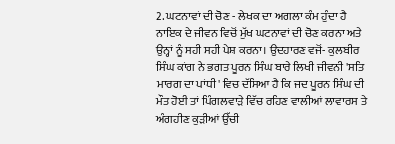2. ਘਟਨਾਵਾਂ ਦੀ ਚੋਣ - ਲੇਖਕ ਦਾ ਅਗਲਾ ਕੰਮ ਹੁੰਦਾ ਹੈ ਨਾਇਕ ਦੇ ਜੀਵਨ ਵਿਚੋਂ ਮੁੱਖ ਘਟਨਾਵਾਂ ਦੀ ਚੋਣ ਕਰਨਾ ਅਤੇ ਉਨ੍ਹਾਂ ਨੂੰ ਸਹੀ ਸਹੀ ਪੇਸ਼ ਕਰਨਾ। ਉਦਹਾਰਣ ਵਜੋਂ- ਕੁਲਬੀਰ ਸਿੰਘ ਕਾਂਗ ਨੇ ਭਗਤ ਪੂਰਨ ਸਿੰਘ ਬਾਰੇ ਲਿਖੀ ਜੀਵਨੀ 'ਸਤਿ ਮਾਰਗ ਦਾ ਪਾਂਧੀ' ਵਿਚ ਦੱਸਿਆ ਹੈ ਕਿ ਜਦ ਪੂਰਨ ਸਿੰਘ ਦੀ ਮੌਤ ਹੋਈ ਤਾਂ ਪਿੰਗਲਵਾੜੇ ਵਿੱਚ ਰਹਿਣ ਵਾਲੀਆਂ ਲਾਵਾਰਸ ਤੇ ਅੰਗਹੀਣ ਕੁੜੀਆਂ ਉੱਚੀ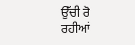ਉੱਚੀ ਰੋ ਰਹੀਆਂ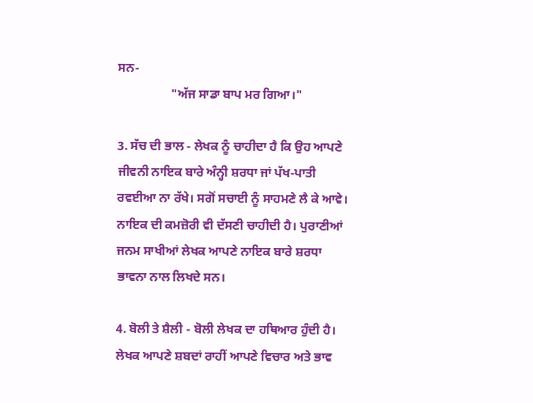ਸਨ-
                 "ਅੱਜ ਸਾਡਾ ਬਾਪ ਮਰ ਗਿਆ।"

3. ਸੱਚ ਦੀ ਭਾਲ - ਲੇਖਕ ਨੂੰ ਚਾਹੀਦਾ ਹੈ ਕਿ ਉਹ ਆਪਣੇ ਜੀਵਨੀ ਨਾਇਕ ਬਾਰੇ ਅੰਨ੍ਹੀ ਸ਼ਰਧਾ ਜਾਂ ਪੱਖ-ਪਾਤੀ ਰਵਈਆ ਨਾ ਰੱਖੇ। ਸਗੋਂ ਸਚਾਈ ਨੂੰ ਸਾਹਮਣੇ ਲੈ ਕੇ ਆਵੇ। ਨਾਇਕ ਦੀ ਕਮਜ਼ੋਰੀ ਵੀ ਦੱਸਣੀ ਚਾਹੀਦੀ ਹੈ। ਪੁਰਾਣੀਆਂ ਜਨਮ ਸਾਖੀਆਂ ਲੇਖਕ ਆਪਣੇ ਨਾਇਕ ਬਾਰੇ ਸ਼ਰਧਾ ਭਾਵਨਾ ਨਾਲ ਲਿਖਦੇ ਸਨ।

4. ਬੋਲੀ ਤੇ ਸ਼ੈਲੀ - ਬੋਲੀ ਲੇਖਕ ਦਾ ਹਥਿਆਰ ਹੁੰਦੀ ਹੈ। ਲੇਖਕ ਆਪਣੇ ਸ਼ਬਦਾਂ ਰਾਹੀਂ ਆਪਣੇ ਵਿਚਾਰ ਅਤੇ ਭਾਵ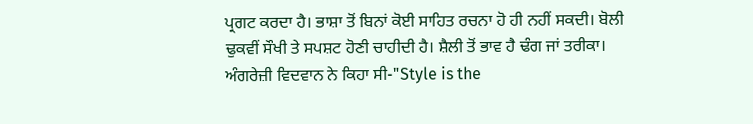ਪ੍ਰਗਟ ਕਰਦਾ ਹੈ। ਭਾਸ਼ਾ ਤੋਂ ਬਿਨਾਂ ਕੋਈ ਸਾਹਿਤ ਰਚਨਾ ਹੋ ਹੀ ਨਹੀਂ ਸਕਦੀ। ਬੋਲੀ ਢੁਕਵੀਂ ਸੌਖੀ ਤੇ ਸਪਸ਼ਟ ਹੋਣੀ ਚਾਹੀਦੀ ਹੈ। ਸ਼ੈਲੀ ਤੋਂ ਭਾਵ ਹੈ ਢੰਗ ਜਾਂ ਤਰੀਕਾ। ਅੰਗਰੇਜ਼ੀ ਵਿਦਵਾਨ ਨੇ ਕਿਹਾ ਸੀ-"Style is the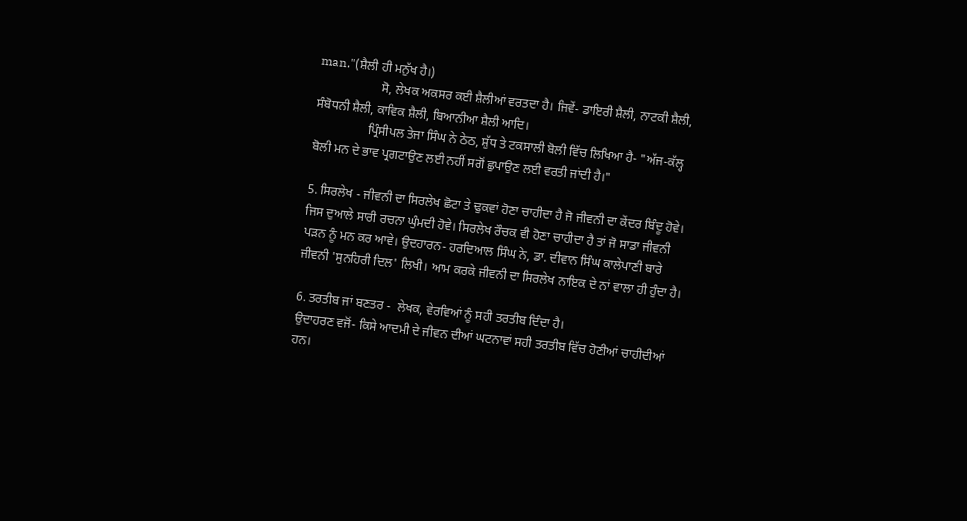man."(ਸ਼ੈਲੀ ਹੀ ਮਨੁੱਖ ਹੈ।)
                    ਸੋ, ਲੇਖਕ ਅਕਸਰ ਕਈ ਸ਼ੈਲੀਆਂ ਵਰਤਦਾ ਹੈ। ਜਿਵੇਂ- ਡਾਇਰੀ ਸ਼ੈਲੀ, ਨਾਟਕੀ ਸ਼ੈਲੀ, ਸੰਬੋਧਨੀ ਸ਼ੈਲੀ, ਕਾਵਿਕ ਸ਼ੈਲੀ, ਬਿਆਨੀਆ ਸ਼ੈਲੀ ਆਦਿ।
                 ਪ੍ਰਿੰਸੀਪਲ ਤੇਜਾ ਸਿੰਘ ਨੇ ਠੇਠ, ਸ਼ੁੱਧ ਤੇ ਟਕਸਾਲੀ ਬੋਲੀ ਵਿੱਚ ਲਿਖਿਆ ਹੈ- "ਅੱਜ-ਕੱਲ੍ਹ ਬੋਲੀ ਮਨ ਦੇ ਭਾਵ ਪ੍ਰਗਟਾਉਣ ਲਈ ਨਹੀਂ ਸਗੋਂ ਛੁਪਾਉਣ ਲਈ ਵਰਤੀ ਜਾਂਦੀ ਹੈ।"

5. ਸਿਰਲੇਖ - ਜੀਵਨੀ ਦਾ ਸਿਰਲੇਖ ਛੋਟਾ ਤੇ ਢੁਕਵਾਂ ਹੋਣਾ ਚਾਹੀਦਾ ਹੈ ਜੋ ਜੀਵਨੀ ਦਾ ਕੇਂਦਰ ਬਿੰਦੂ ਹੋਵੇ। ਜਿਸ ਦੁਆਲੇ ਸਾਰੀ ਰਚਨਾ ਘੁੰਮਦੀ ਹੋਵੇ। ਸਿਰਲੇਖ ਰੌਚਕ ਵੀ ਹੋਣਾ ਚਾਹੀਦਾ ਹੈ ਤਾਂ ਜੋ ਸਾਡਾ ਜੀਵਨੀ ਪੜਨ ਨੂੰ ਮਨ ਕਰ ਆਵੇ। ਉਦਹਾਰਨ- ਹਰਦਿਆਲ ਸਿੰਘ ਨੇ, ਡਾ. ਦੀਵਾਨ ਸਿੰਘ ਕਾਲੇਪਾਣੀ ਬਾਰੇ ਜੀਵਨੀ 'ਸੁਨਹਿਰੀ ਦਿਲ' ਲਿਖੀ। ਆਮ ਕਰਕੇ ਜੀਵਨੀ ਦਾ ਸਿਰਲੇਖ ਨਾਇਕ ਦੇ ਨਾਂ ਵਾਲਾ ਹੀ ਹੁੰਦਾ ਹੈ।

6. ਤਰਤੀਬ ਜਾਂ ਬਣਤਰ -  ਲੇਖਕ, ਵੇਰਵਿਆਂ ਨੂੰ ਸਹੀ ਤਰਤੀਬ ਦਿੰਦਾ ਹੈ।
ਉਦਾਹਰਣ ਵਜੋਂ- ਕਿਸੇ ਆਦਮੀ ਦੇ ਜੀਵਨ ਦੀਆਂ ਘਟਨਾਵਾਂ ਸਹੀ ਤਰਤੀਬ ਵਿੱਚ ਹੋਣੀਆਂ ਚਾਹੀਦੀਆਂ ਹਨ।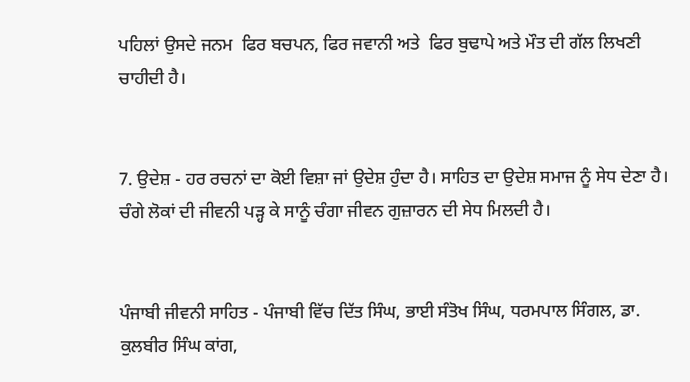ਪਹਿਲਾਂ ਉਸਦੇ ਜਨਮ  ਫਿਰ ਬਚਪਨ, ਫਿਰ ਜਵਾਨੀ ਅਤੇ  ਫਿਰ ਬੁਢਾਪੇ ਅਤੇ ਮੌਤ ਦੀ ਗੱਲ ਲਿਖਣੀ ਚਾਹੀਦੀ ਹੈ।


7. ਉਦੇਸ਼ - ਹਰ ਰਚਨਾਂ ਦਾ ਕੋਈ ਵਿਸ਼ਾ ਜਾਂ ਉਦੇਸ਼ ਹੁੰਦਾ ਹੈ। ਸਾਹਿਤ ਦਾ ਉਦੇਸ਼ ਸਮਾਜ ਨੂੰ ਸੇਧ ਦੇਣਾ ਹੈ। ਚੰਗੇ ਲੋਕਾਂ ਦੀ ਜੀਵਨੀ ਪੜ੍ਹ ਕੇ ਸਾਨੂੰ ਚੰਗਾ ਜੀਵਨ ਗੁਜ਼ਾਰਨ ਦੀ ਸੇਧ ਮਿਲਦੀ ਹੈ।


ਪੰਜਾਬੀ ਜੀਵਨੀ ਸਾਹਿਤ - ਪੰਜਾਬੀ ਵਿੱਚ ਦਿੱਤ ਸਿੰਘ, ਭਾਈ ਸੰਤੋਖ ਸਿੰਘ, ਧਰਮਪਾਲ ਸਿੰਗਲ, ਡਾ. ਕੁਲਬੀਰ ਸਿੰਘ ਕਾਂਗ,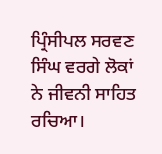ਪ੍ਰਿੰਸੀਪਲ ਸਰਵਣ ਸਿੰਘ ਵਰਗੇ ਲੋਕਾਂ ਨੇ ਜੀਵਨੀ ਸਾਹਿਤ ਰਚਿਆ।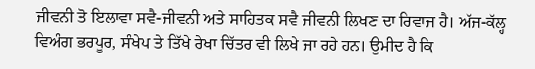ਜੀਵਨੀ ਤੋ ਇਲਾਵਾ ਸਵੈ-ਜੀਵਨੀ ਅਤੇ ਸਾਹਿਤਕ ਸਵੈ ਜੀਵਨੀ ਲਿਖਣ ਦਾ ਰਿਵਾਜ ਹੈ। ਅੱਜ-ਕੱਲ੍ਹ ਵਿਅੰਗ ਭਰਪੂਰ, ਸੰਖੇਪ ਤੇ ਤਿੱਖੇ ਰੇਖਾ ਚਿੱਤਰ ਵੀ ਲਿਖੇ ਜਾ ਰਹੇ ਹਨ। ਉਮੀਦ ਹੈ ਕਿ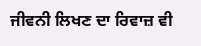ਜੀਵਨੀ ਲਿਖਣ ਦਾ ਰਿਵਾਜ਼ ਵੀ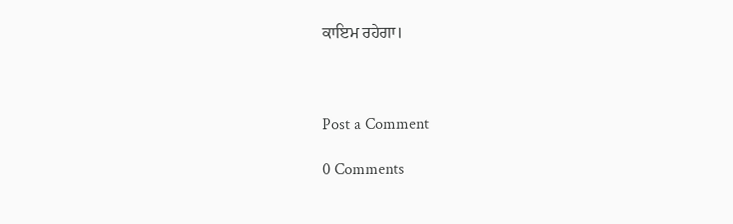ਕਾਇਮ ਰਹੇਗਾ।



Post a Comment

0 Comments